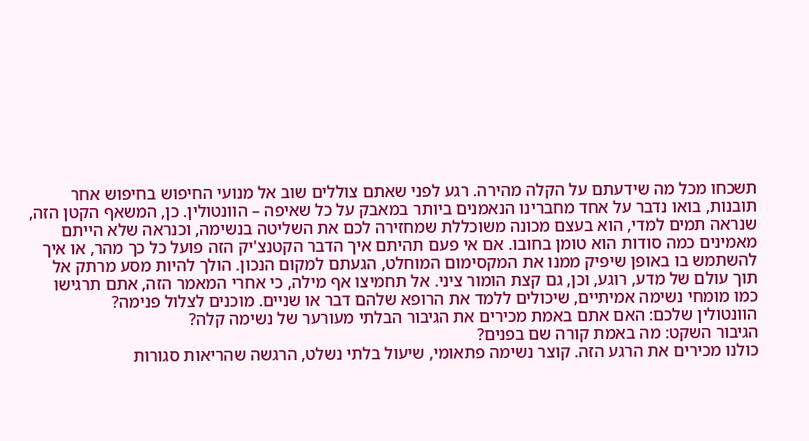תשכחו מכל מה שידעתם על הקלה מהירה. רגע לפני שאתם צוללים שוב אל מנועי החיפוש בחיפוש אחר תובנות, בואו נדבר על אחד מחברינו הנאמנים ביותר במאבק על כל שאיפה – הוונטולין. כן, המשאף הקטן הזה, שנראה תמים למדי, הוא בעצם מכונה משוכללת שמחזירה לכם את השליטה בנשימה, וכנראה שלא הייתם מאמינים כמה סודות הוא טומן בחובו. אם אי פעם תהיתם איך הדבר הקטנצ'יק הזה פועל כל כך מהר, או איך להשתמש בו באופן שיפיק ממנו את המקסימום המוחלט, הגעתם למקום הנכון. הולך להיות מסע מרתק אל תוך עולם של מדע, רוגע, וכן, גם קצת הומור ציני. אל תחמיצו אף מילה, כי אחרי המאמר הזה, אתם תרגישו כמו מומחי נשימה אמיתיים, שיכולים ללמד את הרופא שלהם דבר או שניים. מוכנים לצלול פנימה?
הוונטולין שלכם: האם אתם באמת מכירים את הגיבור הבלתי מעורער של נשימה קלה?
הגיבור השקט: מה באמת קורה שם בפנים?
כולנו מכירים את הרגע הזה. קוצר נשימה פתאומי, שיעול בלתי נשלט, הרגשה שהריאות סגורות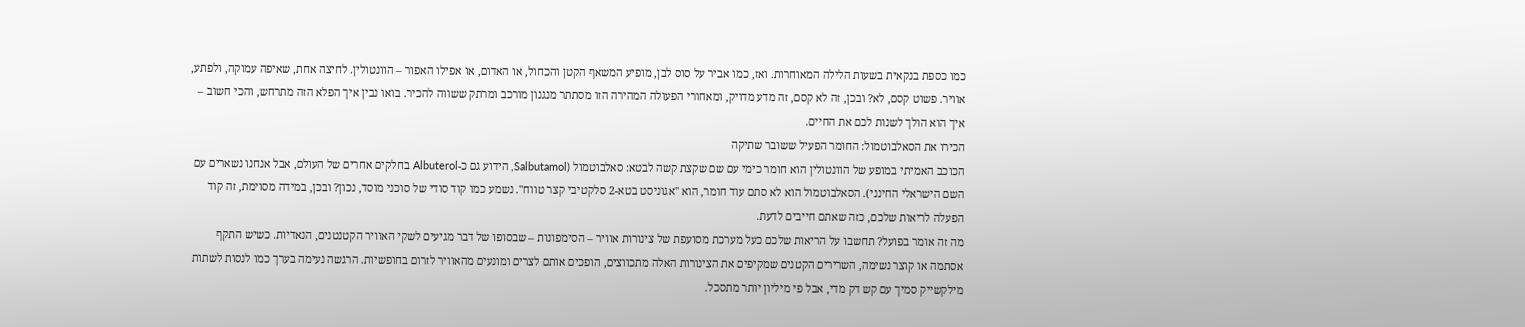כמו כספת בנקאית בשעות הלילה המאוחרות. ואז, כמו אביר על סוס לבן, מופיע המשאף הקטן והכחול, או האדום, או אפילו האפור – הוונטולין. לחיצה אחת, שאיפה עמוקה, ולפתע, אוויר. פשוט קסם, לא? ובכן, זה לא קסם, זה מדע מדויק, ומאחורי הפעולה המהירה הזו מסתתר מנגנון מורכב ומרתק ששווה להכיר. בואו נבין איך הפלא הזה מתרחש, והכי חשוב – איך הוא הולך לשנות לכם את החיים.
הכירו את הסאלבוטמול: החומר הפעיל ששובר שתיקה
הכוכב האמיתי במופע של הוונטולין הוא חומר כימי עם שם שקצת קשה לבטא: סאלבוטמול (Salbutamol, הידוע גם כ-Albuterol בחלקים אחרים של העולם, אבל אנחנו נשארים עם השם הישראלי החינני). הסאלבוטמול הוא לא סתם עוד חומר, הוא "אגוניסט בטא-2 סלקטיבי קצר טווח". נשמע כמו קוד סודי של סוכני מוסד, נכון? ובכן, במידה מסוימת, זה קוד הפעלה לריאות שלכם, כזה שאתם חייבים לדעת.
מה זה אומר בפועל? תחשבו על הריאות שלכם כעל מערכת מסועפת של צינורות אוויר – הסימפונות – שבסופו של דבר מגיעים לשקי האוויר הקטנטנים, הנאדיות. כשיש התקף אסתמה או קוצר נשימה, השרירים הקטנים שמקיפים את הצינורות האלה מתכווצים, הופכים אותם לצרים ומונעים מהאוויר לזרום בחופשיות. הרגשה נעימה בערך כמו לנסות לשתות מילקשייק סמיך עם קש דק מדי, אבל פי מיליון יותר מתסכל.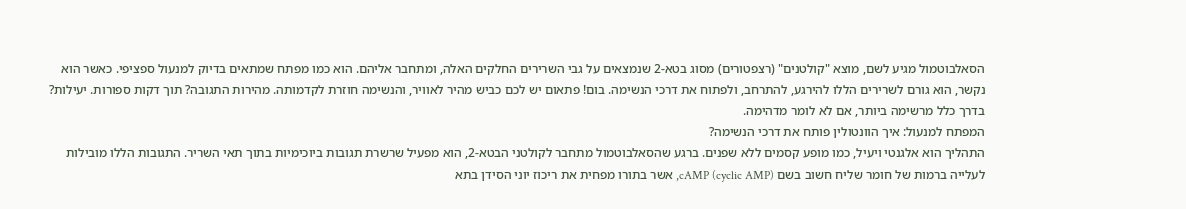הסאלבוטמול מגיע לשם, מוצא "קולטנים" (רצפטורים) מסוג בטא-2 שנמצאים על גבי השרירים החלקים האלה, ומתחבר אליהם. הוא כמו מפתח שמתאים בדיוק למנעול ספציפי. כאשר הוא נקשר, הוא גורם לשרירים הללו להירגע, להתרחב, ולפתוח את דרכי הנשימה. בום! פתאום יש לכם כביש מהיר לאוויר, והנשימה חוזרת לקדמותה. מהירות התגובה? תוך דקות ספורות. יעילות? בדרך כלל מרשימה ביותר, אם לא לומר מדהימה.
המפתח למנעול: איך הוונטולין פותח את דרכי הנשימה?
התהליך הוא אלגנטי ויעיל, כמו מופע קסמים ללא שפנים. ברגע שהסאלבוטמול מתחבר לקולטני הבטא-2, הוא מפעיל שרשרת תגובות ביוכימיות בתוך תאי השריר. התגובות הללו מובילות לעלייה ברמות של חומר שליח חשוב בשם cAMP (cyclic AMP), אשר בתורו מפחית את ריכוז יוני הסידן בתא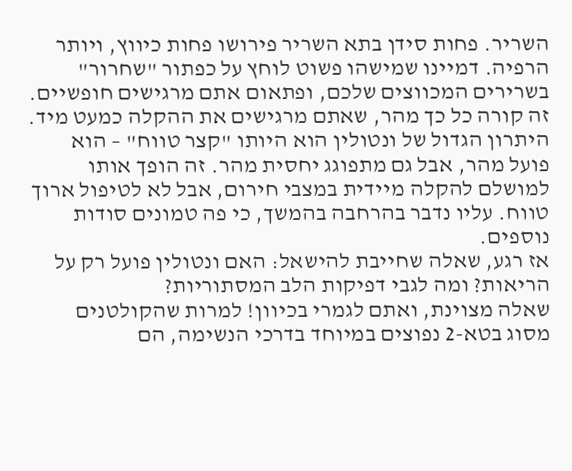השריר. פחות סידן בתא השריר פירושו פחות כיווץ, ויותר הרפיה. דמיינו שמישהו פשוט לוחץ על כפתור "שחרור" בשרירים המכווצים שלכם, ופתאום אתם מרגישים חופשיים.
זה קורה כל כך מהר, שאתם מרגישים את ההקלה כמעט מיד. היתרון הגדול של ונטולין הוא היותו "קצר טווח" – הוא פועל מהר, אבל גם מתפוגג יחסית מהר. זה הופך אותו למושלם להקלה מיידית במצבי חירום, אבל לא לטיפול ארוך טווח. עליו נדבר בהרחבה בהמשך, כי פה טמונים סודות נוספים.
אז רגע, שאלה שחייבת להישאל: האם ונטולין פועל רק על הריאות? ומה לגבי דפיקות הלב המסתוריות?
שאלה מצוינת, ואתם לגמרי בכיוון! למרות שהקולטנים מסוג בטא-2 נפוצים במיוחד בדרכי הנשימה, הם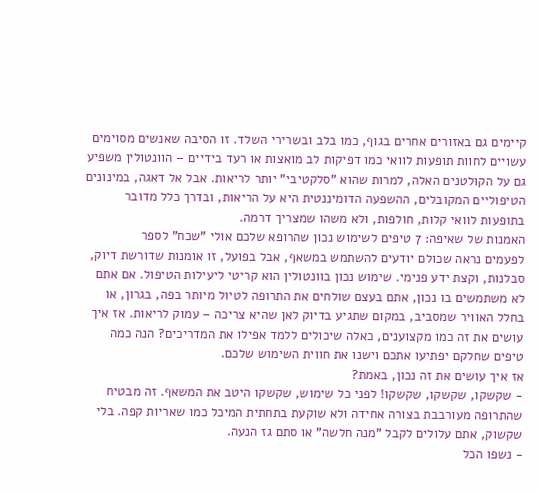קיימים גם באזורים אחרים בגוף, כמו בלב ובשרירי השלד. זו הסיבה שאנשים מסוימים עשויים לחוות תופעות לוואי כמו דפיקות לב מואצות או רעד בידיים – הוונטולין משפיע גם על הקולטנים האלה, למרות שהוא "סלקטיבי" יותר לריאות. אבל אל דאגה, במינונים הטיפוליים המקובלים, ההשפעה הדומיננטית היא על הריאות, ובדרך כלל מדובר בתופעות לוואי קלות, חולפות, ולא משהו שמצריך דרמה.
האמנות של שאיפה: 7 טיפים לשימוש נכון שהרופא שלכם אולי "שכח" לספר
לפעמים נראה שכולם יודעים להשתמש במשאף, אבל בפועל, זו אומנות שדורשת דיוק, סבלנות, וקצת ידע פנימי. שימוש נכון בוונטולין הוא קריטי ליעילות הטיפול. אם אתם לא משתמשים בו נכון, אתם בעצם שולחים את התרופה לטיול מיותר בפה, בגרון, או בחלל האוויר שמסביב, במקום שתגיע בדיוק לאן שהיא צריכה – עמוק לריאות. אז איך עושים את זה כמו מקצוענים, כאלה שיכולים ללמד אפילו את המדריכים? הנה כמה טיפים שחלקם יפתיעו אתכם וישנו את חווית השימוש שלכם.
אז איך עושים את זה נכון, באמת?
- שקשקו, שקשקו, שקשקו! לפני כל שימוש, שקשקו היטב את המשאף. זה מבטיח שהתרופה מעורבבת בצורה אחידה ולא שוקעת בתחתית המיכל כמו שאריות קפה. בלי שקשוק, אתם עלולים לקבל "מנה חלשה" או סתם גז הנעה.
- נשפו הכל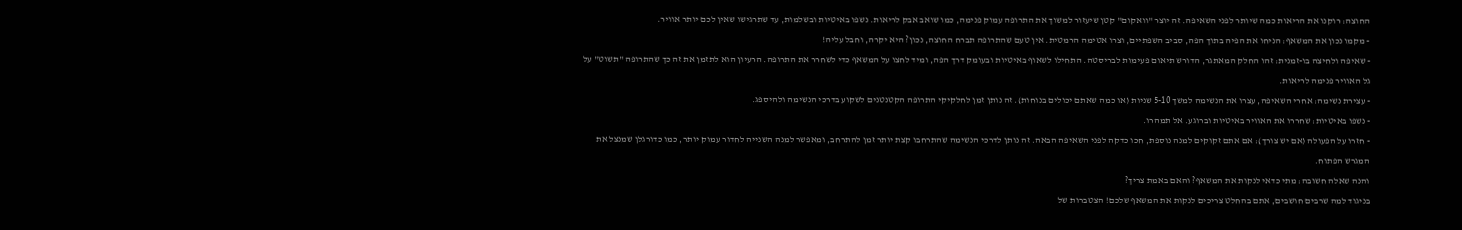החוצה: רוקנו את הריאות כמה שיותר לפני השאיפה. זה יוצר "וואקום" קטן שיעזור למשוך את התרופה עמוק פנימה, כמו שואב אבק לריאות. נשפו באיטיות ובשלמות, עד שתרגישו שאין לכם יותר אוויר.
- מקמו נכון את המשאף: הניחו את הפיה בתוך הפה, סביב השפתיים, וצרו אטימה הרמטית. אין טעם שהתרופה תברח החוצה, נכון? היא יקרה, וחבל עליה!
- שאיפה ולחיצה בו-זמנית: זהו החלק המאתגר, הדורש תיאום פעימות לבריסטה. התחילו לשאוף באיטיות ובעומק דרך הפה, ומיד לחצו על המשאף כדי לשחרר את התרופה. הרעיון הוא לתזמן את זה כך שהתרופה "תשוט" על גל האוויר פנימה לריאות.
- עצירת נשימה: אחרי השאיפה, עצרו את הנשימה למשך 5-10 שניות (או כמה שאתם יכולים בנוחות). זה נותן זמן לחלקיקי התרופה הקטנטנים לשקוע בדרכי הנשימה ולהיספג.
- נשפו באיטיות: שחררו את האוויר באיטיות וברוגע. אל תמהרו.
- חזרו על הפעולה (אם יש צורך): אם אתם זקוקים למנה נוספת, חכו כדקה לפני השאיפה הבאה. זה נותן לדרכי הנשימה שהתרחבו קצת יותר זמן להתרחב, ומאפשר למנה השנייה לחדור עמוק יותר, כמו כדורגלן שמנצל את המגרש הפתוח.
והנה שאלה חשובה: מתי כדאי לנקות את המשאף? והאם באמת צריך?
בניגוד למה שרבים חושבים, אתם בהחלט צריכים לנקות את המשאף שלכם! הצטברות של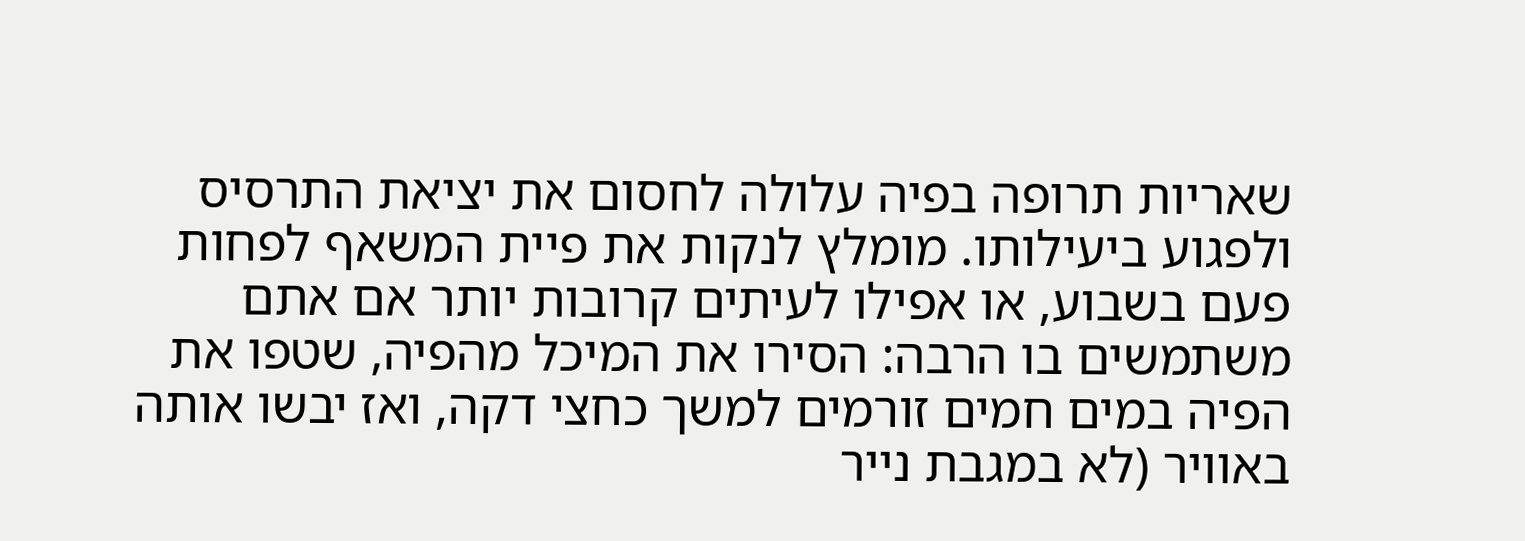שאריות תרופה בפיה עלולה לחסום את יציאת התרסיס ולפגוע ביעילותו. מומלץ לנקות את פיית המשאף לפחות פעם בשבוע, או אפילו לעיתים קרובות יותר אם אתם משתמשים בו הרבה: הסירו את המיכל מהפיה, שטפו את הפיה במים חמים זורמים למשך כחצי דקה, ואז יבשו אותה באוויר (לא במגבת נייר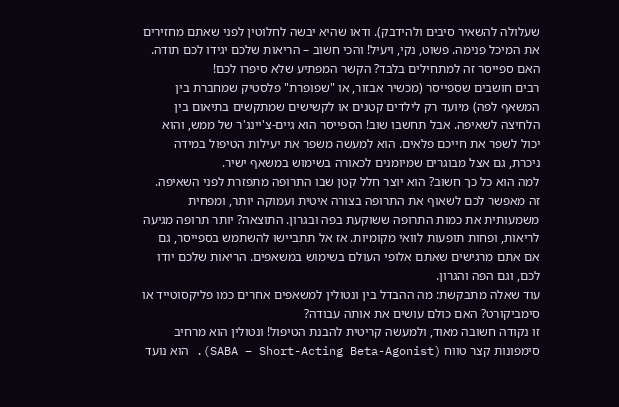שעלולה להשאיר סיבים ולהידבק). ודאו שהיא יבשה לחלוטין לפני שאתם מחזירים את המיכל פנימה. פשוט, נקי, ויעיל! והכי חשוב – הריאות שלכם יגידו לכם תודה.
האם ספייסר זה למתחילים בלבד? הקשר המפתיע שלא סיפרו לכם!
רבים חושבים שספייסר (מכשיר אבזור, או "שפופרת" פלסטיק שמחברת בין המשאף לפה) מיועד רק לילדים קטנים או לקשישים שמתקשים בתיאום בין הלחיצה לשאיפה. אבל תחשבו שוב! הספייסר הוא גיים-צ'יינג'ר של ממש, והוא יכול לשפר את חייכם פלאים. הוא למעשה משפר את יעילות הטיפול במידה ניכרת, גם אצל מבוגרים שמיומנים לכאורה בשימוש במשאף ישיר.
למה הוא כל כך חשוב? הוא יוצר חלל קטן שבו התרופה מתפזרת לפני השאיפה. זה מאפשר לכם לשאוף את התרופה בצורה איטית ועמוקה יותר, ומפחית משמעותית את כמות התרופה ששוקעת בפה ובגרון. התוצאה? יותר תרופה מגיעה לריאות, ופחות תופעות לוואי מקומיות. אז אל תתביישו להשתמש בספייסר, גם אם אתם מרגישים שאתם אלופי העולם בשימוש במשאפים. הריאות שלכם יודו לכם, וגם הפה והגרון.
עוד שאלה מתבקשת: מה ההבדל בין ונטולין למשאפים אחרים כמו פליקסוטייד או סימביקורט? האם כולם עושים את אותה עבודה?
זו נקודה חשובה מאוד, ולמעשה קריטית להבנת הטיפול! ונטולין הוא מרחיב סימפונות קצר טווח (SABA – Short-Acting Beta-Agonist). הוא נועד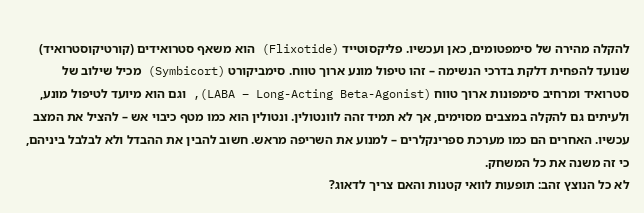להקלה מהירה של סימפטומים, כאן ועכשיו. פליקסוטייד (Flixotide) הוא משאף סטרואידים (קורטיקוסטרואיד) שנועד להפחית דלקת בדרכי הנשימה – זהו טיפול מונע ארוך טווח. סימביקורט (Symbicort) מכיל שילוב של סטרואיד ומרחיב סימפונות ארוך טווח (LABA – Long-Acting Beta-Agonist), וגם הוא מיועד לטיפול מונע, ולעיתים גם להקלה במצבים מסוימים, אך לא תמיד זהה לוונטולין. ונטולין הוא כמו מטף כיבוי אש – להציל את המצב עכשיו. האחרים הם כמו מערכת ספרינקלרים – למנוע את השריפה מראש. חשוב להבין את ההבדל ולא לבלבל ביניהם, כי זה משנה את כל המשחק.
לא כל הנוצץ זהב: תופעות לוואי קטנות והאם צריך לדאוג?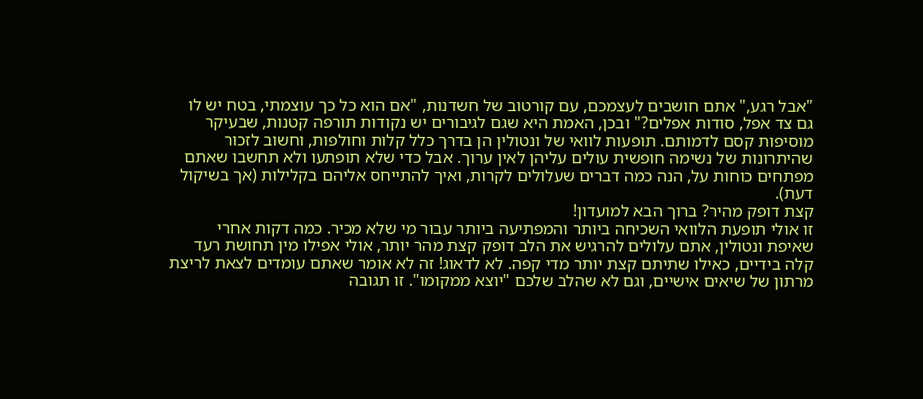"אבל רגע," אתם חושבים לעצמכם, עם קורטוב של חשדנות, "אם הוא כל כך עוצמתי, בטח יש לו גם צד אפל, סודות אפלים?" ובכן, האמת היא שגם לגיבורים יש נקודות תורפה קטנות, שבעיקר מוסיפות קסם לדמותם. תופעות לוואי של ונטולין הן בדרך כלל קלות וחולפות, וחשוב לזכור שהיתרונות של נשימה חופשית עולים עליהן לאין ערוך. אבל כדי שלא תופתעו ולא תחשבו שאתם מפתחים כוחות על, הנה כמה דברים שעלולים לקרות, ואיך להתייחס אליהם בקלילות (אך בשיקול דעת).
קצת דופק מהיר? ברוך הבא למועדון!
זו אולי תופעת הלוואי השכיחה ביותר והמפתיעה ביותר עבור מי שלא מכיר. כמה דקות אחרי שאיפת ונטולין, אתם עלולים להרגיש את הלב דופק קצת מהר יותר, אולי אפילו מין תחושת רעד קלה בידיים, כאילו שתיתם קצת יותר מדי קפה. לא לדאוג! זה לא אומר שאתם עומדים לצאת לריצת מרתון של שיאים אישיים, וגם לא שהלב שלכם "יוצא ממקומו". זו תגובה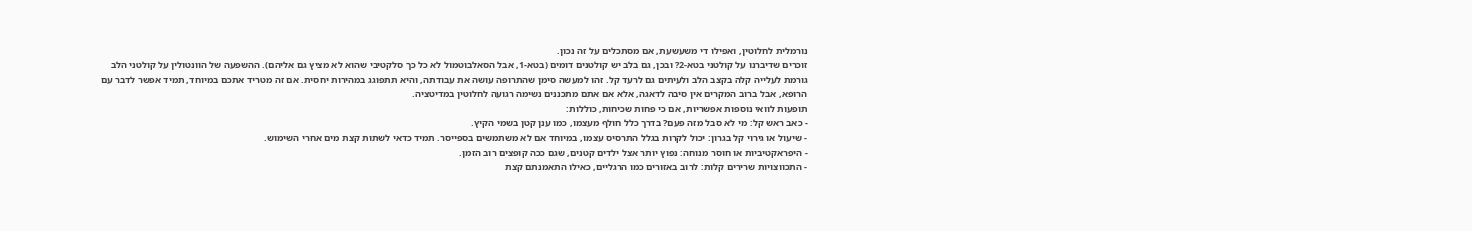נורמלית לחלוטין, ואפילו די משעשעת, אם מסתכלים על זה נכון.
זוכרים שדיברנו על קולטני בטא-2? ובכן, גם בלב יש קולטנים דומים (בטא-1, אבל הסאלבוטמול לא כל כך סלקטיבי שהוא לא מציץ גם אליהם). ההשפעה של הוונטולין על קולטני הלב גורמת לעלייה קלה בקצב הלב ולעיתים גם לרעד קל. זהו למעשה סימן שהתרופה עושה את עבודתה, והיא תתפוגג במהירות יחסית. אם זה מטריד אתכם במיוחד, תמיד אפשר לדבר עם הרופא, אבל ברוב המקרים אין סיבה לדאגה, אלא אם אתם מתכננים נשימה רגועה לחלוטין במדיטציה.
תופעות לוואי נוספות אפשריות, אם כי פחות שכיחות, כוללות:
- כאב ראש קל: מי לא סבל מזה פעם? בדרך כלל חולף מעצמו, כמו ענן קטן בשמי הקיץ.
- שיעול או גירוי קל בגרון: יכול לקרות בגלל התרסיס עצמו, במיוחד אם לא משתמשים בספייסר. תמיד כדאי לשתות קצת מים אחרי השימוש.
- היפראקטיביות או חוסר מנוחה: נפוץ יותר אצל ילדים קטנים, שגם ככה קופצים רוב הזמן.
- התכווצויות שרירים קלות: לרוב באזורים כמו הרגליים, כאילו התאמנתם קצת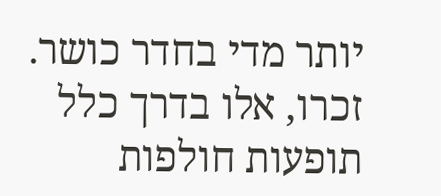יותר מדי בחדר כושר.
זכרו, אלו בדרך כלל תופעות חולפות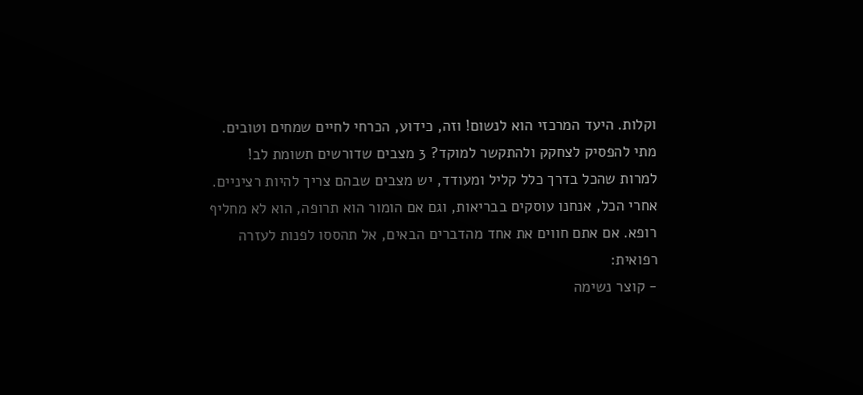וקלות. היעד המרכזי הוא לנשום! וזה, כידוע, הכרחי לחיים שמחים וטובים.
מתי להפסיק לצחקק ולהתקשר למוקד? 3 מצבים שדורשים תשומת לב!
למרות שהכל בדרך כלל קליל ומעודד, יש מצבים שבהם צריך להיות רציניים. אחרי הכל, אנחנו עוסקים בבריאות, וגם אם הומור הוא תרופה, הוא לא מחליף רופא. אם אתם חווים את אחד מהדברים הבאים, אל תהססו לפנות לעזרה רפואית:
- קוצר נשימה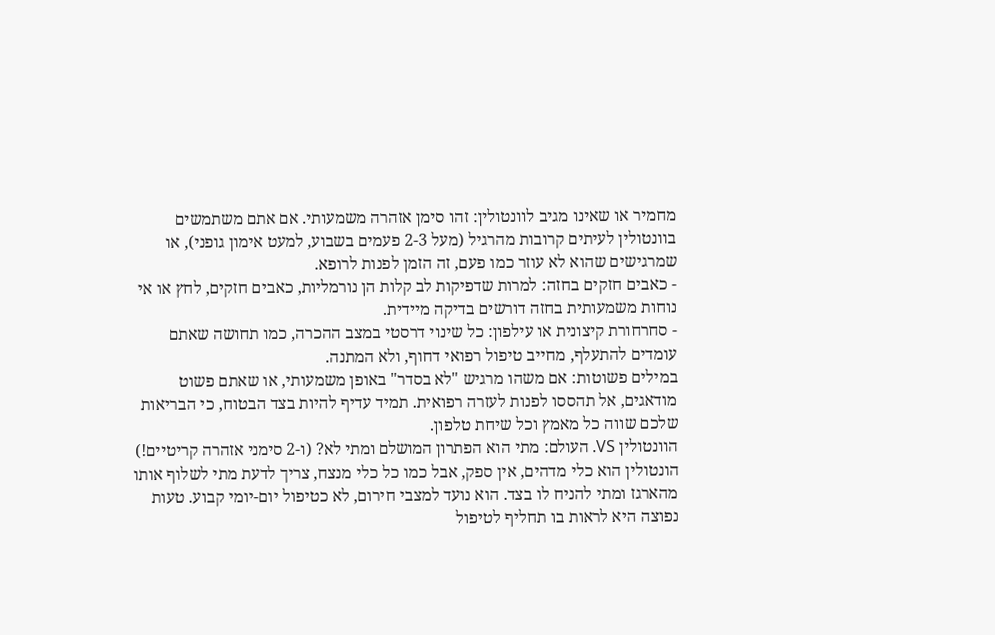מחמיר או שאינו מגיב לוונטולין: זהו סימן אזהרה משמעותי. אם אתם משתמשים בוונטולין לעיתים קרובות מהרגיל (מעל 2-3 פעמים בשבוע, למעט אימון גופני), או שמרגישים שהוא לא עוזר כמו פעם, זה הזמן לפנות לרופא.
- כאבים חזקים בחזה: למרות שדפיקות לב קלות הן נורמליות, כאבים חזקים, לחץ או אי נוחות משמעותית בחזה דורשים בדיקה מיידית.
- סחרחורת קיצונית או עילפון: כל שינוי דרסטי במצב ההכרה, כמו תחושה שאתם עומדים להתעלף, מחייב טיפול רפואי דחוף, ולא המתנה.
במילים פשוטות: אם משהו מרגיש "לא בסדר" באופן משמעותי, או שאתם פשוט מודאגים, אל תהססו לפנות לעזרה רפואית. תמיד עדיף להיות בצד הבטוח, כי הבריאות שלכם שווה כל מאמץ וכל שיחת טלפון.
הוונטולין VS. העולם: מתי הוא הפתרון המושלם ומתי לא? (ו-2 סימני אזהרה קריטיים!)
הונטולין הוא כלי מדהים, אין ספק, אבל כמו כל כלי מנצח, צריך לדעת מתי לשלוף אותו מהארגז ומתי להניח לו בצד. הוא נועד למצבי חירום, לא כטיפול יום-יומי קבוע. טעות נפוצה היא לראות בו תחליף לטיפול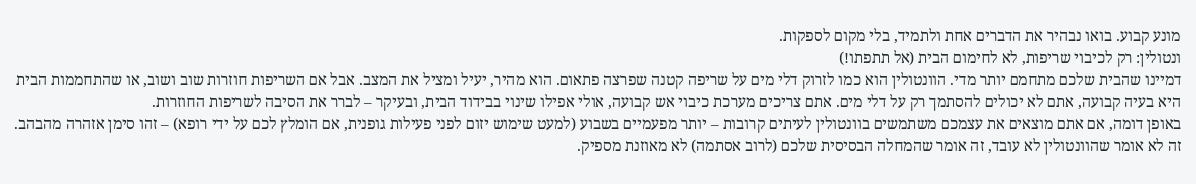מונע קבוע. בואו נבהיר את הדברים אחת ולתמיד, בלי מקום לספקות.
ונטולין: רק לכיבוי שריפות, לא לחימום הבית (אל תתפתו!)
דמיינו שהבית שלכם מתחמם יותר מדי. הוונטולין הוא כמו לזרוק דלי מים על שריפה קטנה שפרצה פתאום. הוא מהיר, יעיל ומציל את המצב. אבל אם השריפות חוזרות שוב ושוב, או שהתחממות הבית היא בעיה קבועה, אתם לא יכולים להסתמך רק על דלי מים. אתם צריכים מערכת כיבוי אש קבועה, אולי אפילו שינוי בבידוד הבית, ובעיקר – לברר את הסיבה לשריפות החוזרות.
באופן דומה, אם אתם מוצאים את עצמכם משתמשים בוונטולין לעיתים קרובות – יותר מפעמיים בשבוע (למעט שימוש יזום לפני פעילות גופנית, אם הומלץ לכם על ידי רופא) – זהו סימן אזהרה מהבהב. זה לא אומר שהוונטולין לא עובד, זה אומר שהמחלה הבסיסית שלכם (לרוב אסתמה) לא מאוזנת מספיק.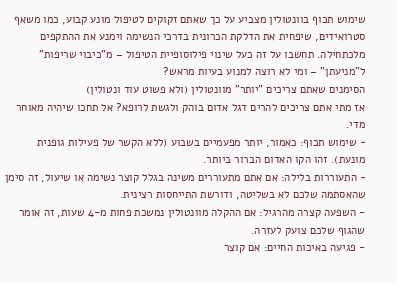שימוש תכוף בוונטולין מצביע על כך שאתם זקוקים לטיפול מונע קבוע, כמו משאף סטרואידים, שיפחית את הדלקת הכרונית בדרכי הנשימה וימנע את ההתקפים מלכתחילה. תחשבו על זה כעל שינוי פילוסופיית הטיפול – מ"כיבוי שריפות" ל"מניעתן" – ומי לא רוצה למנוע בעיות מראש?
הסימנים שאתם צריכים "יותר" מוונטולין (ולא פשוט עוד ונטולין)
אז מתי אתם צריכים להרים דגל אדום בוהק ולגשת לרופא? אל תחכו שיהיה מאוחר מדי.
- שימוש תכוף: כאמור, יותר מפעמיים בשבוע (ללא הקשר של פעילות גופנית מונעת). זהו הקו האדום הברור ביותר.
- התעוררות בלילה: אם אתם מתעוררים משינה בגלל קוצר נשימה או שיעול, זה סימן שהאסתמה שלכם לא בשליטה, ודורשת התייחסות רצינית.
- השפעה קצרה מהרגיל: אם ההקלה מוונטולין נמשכת פחות מ-4 שעות, זה אומר שהגוף שלכם צועק לעזרה.
- פגיעה באיכות החיים: אם קוצר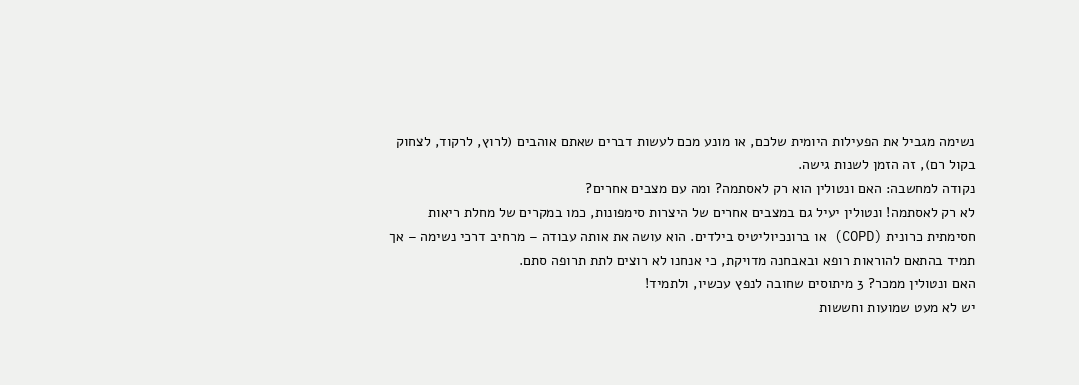נשימה מגביל את הפעילות היומית שלכם, או מונע מכם לעשות דברים שאתם אוהבים (לרוץ, לרקוד, לצחוק בקול רם), זה הזמן לשנות גישה.
נקודה למחשבה: האם ונטולין הוא רק לאסתמה? ומה עם מצבים אחרים?
לא רק לאסתמה! ונטולין יעיל גם במצבים אחרים של היצרות סימפונות, כמו במקרים של מחלת ריאות חסימתית כרונית (COPD) או ברונכיוליטיס בילדים. הוא עושה את אותה עבודה – מרחיב דרכי נשימה – אך תמיד בהתאם להוראות רופא ובאבחנה מדויקת, כי אנחנו לא רוצים לתת תרופה סתם.
האם ונטולין ממכר? 3 מיתוסים שחובה לנפץ עכשיו, ולתמיד!
יש לא מעט שמועות וחששות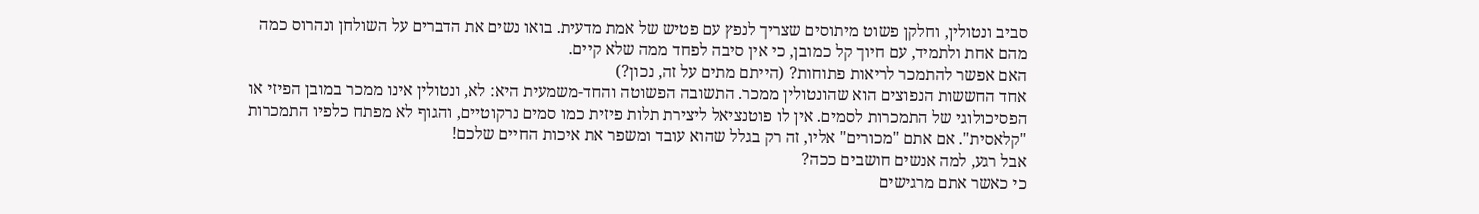סביב ונטולין, וחלקן פשוט מיתוסים שצריך לנפץ עם פטיש של אמת מדעית. בואו נשים את הדברים על השולחן ונהרוס כמה מהם אחת ולתמיד, עם חיוך קל כמובן, כי אין סיבה לפחד ממה שלא קיים.
האם אפשר להתמכר לריאות פתוחות? (הייתם מתים על זה, נכון?)
אחד החששות הנפוצים הוא שהונטולין ממכר. התשובה הפשוטה והחד-משמעית היא: לא, ונטולין אינו ממכר במובן הפיזי או הפסיכולוגי של התמכרות לסמים. אין לו פוטנציאל ליצירת תלות פיזית כמו סמים נרקוטיים, והגוף לא מפתח כלפיו התמכרות "קלאסית". אם אתם "מכורים" אליו, זה רק בגלל שהוא עובד ומשפר את איכות החיים שלכם!
אבל רגע, למה אנשים חושבים ככה?
כי כאשר אתם מרגישים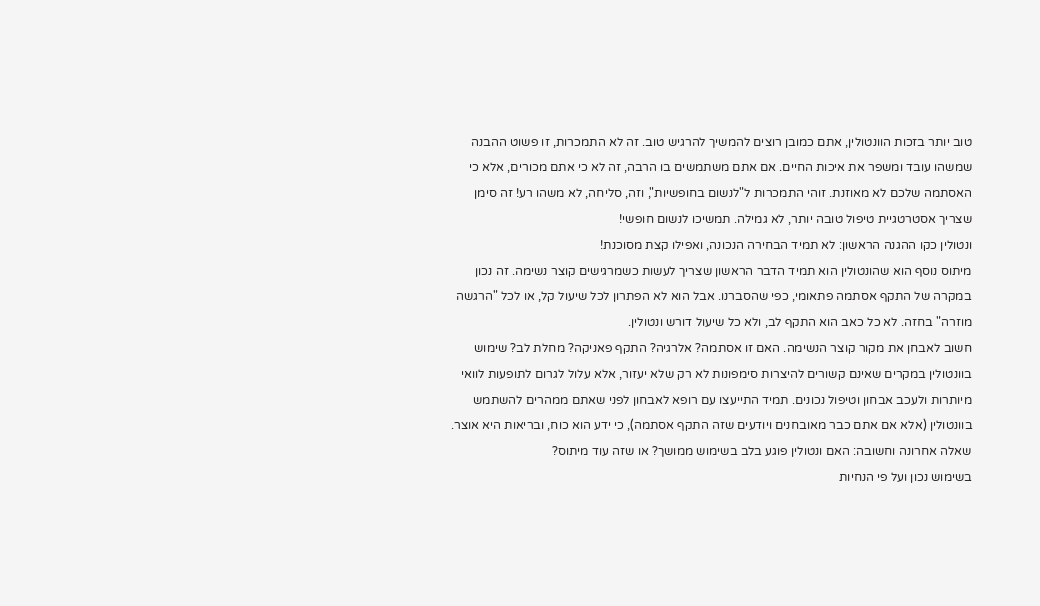טוב יותר בזכות הוונטולין, אתם כמובן רוצים להמשיך להרגיש טוב. זה לא התמכרות, זו פשוט ההבנה שמשהו עובד ומשפר את איכות החיים. אם אתם משתמשים בו הרבה, זה לא כי אתם מכורים, אלא כי האסתמה שלכם לא מאוזנת. זוהי התמכרות ל"לנשום בחופשיות", וזה, סליחה, לא משהו רע! זה סימן שצריך אסטרטגיית טיפול טובה יותר, לא גמילה. תמשיכו לנשום חופשי!
ונטולין כקו ההגנה הראשון: לא תמיד הבחירה הנכונה, ואפילו קצת מסוכנת!
מיתוס נוסף הוא שהונטולין הוא תמיד הדבר הראשון שצריך לעשות כשמרגישים קוצר נשימה. זה נכון במקרה של התקף אסתמה פתאומי, כפי שהסברנו. אבל הוא לא הפתרון לכל שיעול קל, או לכל "הרגשה מוזרה" בחזה. לא כל כאב הוא התקף לב, ולא כל שיעול דורש ונטולין.
חשוב לאבחן את מקור קוצר הנשימה. האם זו אסתמה? אלרגיה? התקף פאניקה? מחלת לב? שימוש בוונטולין במקרים שאינם קשורים להיצרות סימפונות לא רק שלא יעזור, אלא עלול לגרום לתופעות לוואי מיותרות ולעכב אבחון וטיפול נכונים. תמיד התייעצו עם רופא לאבחון לפני שאתם ממהרים להשתמש בוונטולין (אלא אם אתם כבר מאובחנים ויודעים שזה התקף אסתמה), כי ידע הוא כוח, ובריאות היא אוצר.
שאלה אחרונה וחשובה: האם ונטולין פוגע בלב בשימוש ממושך? או שזה עוד מיתוס?
בשימוש נכון ועל פי הנחיות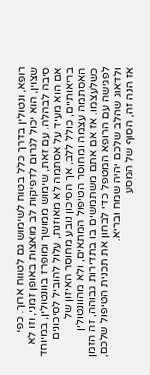רופא, ונטולין בדרך כלל בטוח לשימוש גם לטווח ארוך. כפי שצוין, הוא יכול לגרום לדפיקות לב מואצות באופן זמני, וזו לא סיבה לבהלה. עם זאת, שימוש ממושך ומופרז בוונטולין, במיוחד אם הוא מעיד על אסתמה לא מאוזנת, עלול להוביל לסיכונים בריאותיים, כולל ללב, אך הסיכון נובע מחוסר האיזון של האסתמה עצמה ומחוסר הטיפול המתאים, ולא מהוונטולין כשלעצמו. אז אם אתם משתמשים בו בתדירות גבוהה, זה הזמן לפגישה עם הרופא המטפל כדי לבחון את תכנית הטיפול שלכם, ולדאוג שהלב שלכם יהיה שמח ובריא.
אז הנה זה, הסוף של המסע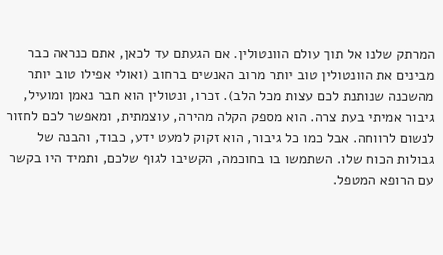המרתק שלנו אל תוך עולם הוונטולין. אם הגעתם עד לכאן, אתם כנראה כבר מבינים את הוונטולין טוב יותר מרוב האנשים ברחוב (ואולי אפילו טוב יותר מהשכנה שנותנת לכם עצות מכל הלב). זכרו, ונטולין הוא חבר נאמן ומועיל, גיבור אמיתי בעת צרה. הוא מספק הקלה מהירה, עוצמתית, ומאפשר לכם לחזור לנשום לרווחה. אבל כמו כל גיבור, הוא זקוק למעט ידע, כבוד, והבנה של גבולות הכוח שלו. השתמשו בו בחוכמה, הקשיבו לגוף שלכם, ותמיד היו בקשר עם הרופא המטפל.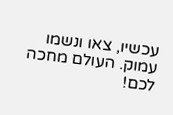עכשיו, צאו ונשמו עמוק. העולם מחכה לכם!